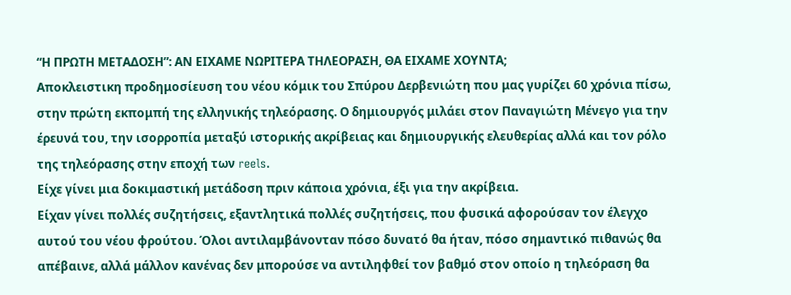“Η ΠΡΩΤΗ ΜΕΤΑΔΟΣΗ”: ΑΝ ΕΙΧΑΜΕ ΝΩΡΙΤΕΡΑ ΤΗΛΕΟΡΑΣΗ, ΘΑ ΕΙΧΑΜΕ ΧΟΥΝΤΑ;
Αποκλειστικη προδημοσίευση του νέου κόμικ του Σπύρου Δερβενιώτη που μας γυρίζει 60 χρόνια πίσω, στην πρώτη εκπομπή της ελληνικής τηλεόρασης. Ο δημιουργός μιλάει στον Παναγιώτη Μένεγο για την έρευνά του, την ισορροπία μεταξύ ιστορικής ακρίβειας και δημιουργικής ελευθερίας αλλά και τον ρόλο της τηλεόρασης στην εποχή των reels.
Είχε γίνει μια δοκιμαστική μετάδοση πριν κάποια χρόνια, έξι για την ακρίβεια.
Είχαν γίνει πολλές συζητήσεις, εξαντλητικά πολλές συζητήσεις, που φυσικά αφορούσαν τον έλεγχο αυτού του νέου φρούτου. Όλοι αντιλαμβάνονταν πόσο δυνατό θα ήταν, πόσο σημαντικό πιθανώς θα απέβαινε, αλλά μάλλον κανένας δεν μπορούσε να αντιληφθεί τον βαθμό στον οποίο η τηλεόραση θα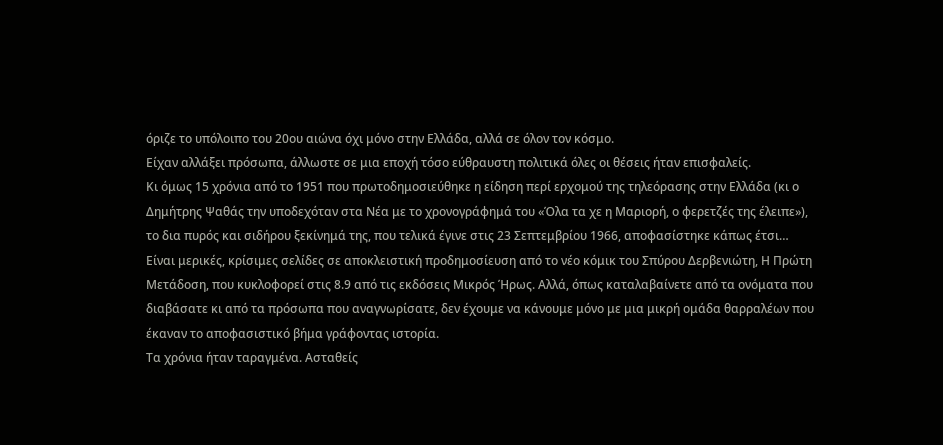όριζε το υπόλοιπο του 20ου αιώνα όχι μόνο στην Ελλάδα, αλλά σε όλον τον κόσμο.
Είχαν αλλάξει πρόσωπα, άλλωστε σε μια εποχή τόσο εύθραυστη πολιτικά όλες οι θέσεις ήταν επισφαλείς.
Κι όμως 15 χρόνια από το 1951 που πρωτοδημοσιεύθηκε η είδηση περί ερχομού της τηλεόρασης στην Ελλάδα (κι ο Δημήτρης Ψαθάς την υποδεχόταν στα Νέα με το χρονογράφημά του «Όλα τα χε η Μαριορή, ο φερετζές της έλειπε»), το δια πυρός και σιδήρου ξεκίνημά της, που τελικά έγινε στις 23 Σεπτεμβρίου 1966, αποφασίστηκε κάπως έτσι…
Είναι μερικές, κρίσιμες σελίδες σε αποκλειστική προδημοσίευση από το νέο κόμικ του Σπύρου Δερβενιώτη, Η Πρώτη Μετάδοση, που κυκλοφορεί στις 8.9 από τις εκδόσεις Μικρός Ήρως. Αλλά, όπως καταλαβαίνετε από τα ονόματα που διαβάσατε κι από τα πρόσωπα που αναγνωρίσατε, δεν έχουμε να κάνουμε μόνο με μια μικρή ομάδα θαρραλέων που έκαναν το αποφασιστικό βήμα γράφοντας ιστορία.
Τα χρόνια ήταν ταραγμένα. Ασταθείς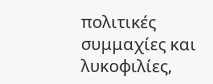πολιτικές συμμαχίες και λυκοφιλίες,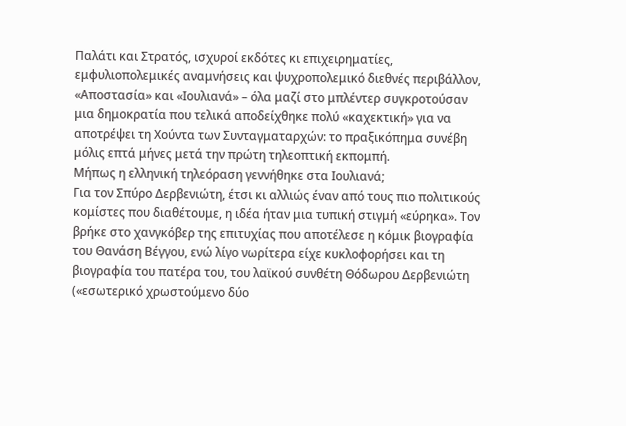Παλάτι και Στρατός, ισχυροί εκδότες κι επιχειρηματίες, εμφυλιοπολεμικές αναμνήσεις και ψυχροπολεμικό διεθνές περιβάλλον, «Αποστασία» και «Ιουλιανά» – όλα μαζί στο μπλέντερ συγκροτούσαν μια δημοκρατία που τελικά αποδείχθηκε πολύ «καχεκτική» για να αποτρέψει τη Χούντα των Συνταγματαρχών: το πραξικόπημα συνέβη μόλις επτά μήνες μετά την πρώτη τηλεοπτική εκπομπή.
Μήπως η ελληνική τηλεόραση γεννήθηκε στα Ιουλιανά;
Για τον Σπύρο Δερβενιώτη, έτσι κι αλλιώς έναν από τους πιο πολιτικούς κομίστες που διαθέτουμε, η ιδέα ήταν μια τυπική στιγμή «εύρηκα». Τον βρήκε στο χανγκόβερ της επιτυχίας που αποτέλεσε η κόμικ βιογραφία του Θανάση Βέγγου, ενώ λίγο νωρίτερα είχε κυκλοφορήσει και τη βιογραφία του πατέρα του, του λαϊκού συνθέτη Θόδωρου Δερβενιώτη («εσωτερικό χρωστούμενο δύο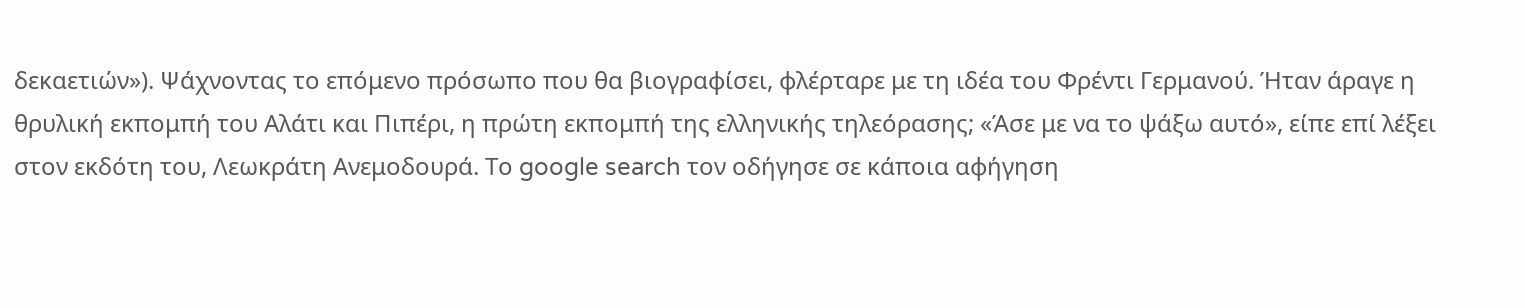δεκαετιών»). Ψάχνοντας το επόμενο πρόσωπο που θα βιογραφίσει, φλέρταρε με τη ιδέα του Φρέντι Γερμανού. Ήταν άραγε η θρυλική εκπομπή του Αλάτι και Πιπέρι, η πρώτη εκπομπή της ελληνικής τηλεόρασης; «Άσε με να το ψάξω αυτό», είπε επί λέξει στον εκδότη του, Λεωκράτη Ανεμοδουρά. Το google search τον οδήγησε σε κάποια αφήγηση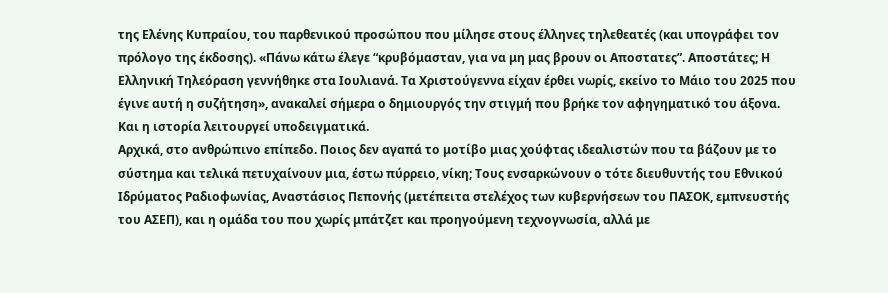της Ελένης Κυπραίου, του παρθενικού προσώπου που μίλησε στους έλληνες τηλεθεατές (και υπογράφει τον πρόλογο της έκδοσης). «Πάνω κάτω έλεγε “κρυβόμασταν, για να μη μας βρουν οι Αποστατες”. Αποστάτες; Η Ελληνική Τηλεόραση γεννήθηκε στα Ιουλιανά. Τα Χριστούγεννα είχαν έρθει νωρίς, εκείνο το Μάιο του 2025 που έγινε αυτή η συζήτηση», ανακαλεί σήμερα ο δημιουργός την στιγμή που βρήκε τον αφηγηματικό του άξονα.
Και η ιστορία λειτουργεί υποδειγματικά.
Αρχικά, στο ανθρώπινο επίπεδο. Ποιος δεν αγαπά το μοτίβο μιας χούφτας ιδεαλιστών που τα βάζουν με το σύστημα και τελικά πετυχαίνουν μια, έστω πύρρειο, νίκη; Τους ενσαρκώνουν ο τότε διευθυντής του Εθνικού Ιδρύματος Ραδιοφωνίας, Αναστάσιος Πεπονής (μετέπειτα στελέχος των κυβερνήσεων του ΠΑΣΟΚ, εμπνευστής του ΑΣΕΠ), και η ομάδα του που χωρίς μπάτζετ και προηγούμενη τεχνογνωσία, αλλά με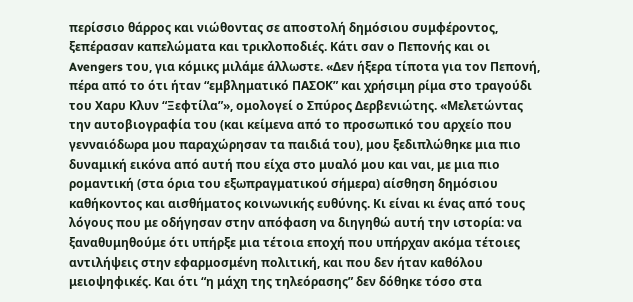περίσσιο θάρρος και νιώθοντας σε αποστολή δημόσιου συμφέροντος, ξεπέρασαν καπελώματα και τρικλοποδιές. Κάτι σαν ο Πεπονής και οι Avengers του, για κόμικς μιλάμε άλλωστε. «Δεν ήξερα τίποτα για τον Πεπονή, πέρα από το ότι ήταν “εμβληματικό ΠΑΣΟΚ” και χρήσιμη ρίμα στο τραγούδι του Χαρυ Κλυν “Ξεφτίλα”», ομολογεί ο Σπύρος Δερβενιώτης. «Μελετώντας την αυτοβιογραφία του (και κείμενα από το προσωπικό του αρχείο που γενναιόδωρα μου παραχώρησαν τα παιδιά του), μου ξεδιπλώθηκε μια πιο δυναμική εικόνα από αυτή που είχα στο μυαλό μου και ναι, με μια πιο ρομαντική (στα όρια του εξωπραγματικού σήμερα) αίσθηση δημόσιου καθήκοντος και αισθήματος κοινωνικής ευθύνης. Κι είναι κι ένας από τους λόγους που με οδήγησαν στην απόφαση να διηγηθώ αυτή την ιστορία: να ξαναθυμηθούμε ότι υπήρξε μια τέτοια εποχή που υπήρχαν ακόμα τέτοιες αντιλήψεις στην εφαρμοσμένη πολιτική, και που δεν ήταν καθόλου μειοψηφικές. Και ότι “η μάχη της τηλεόρασης” δεν δόθηκε τόσο στα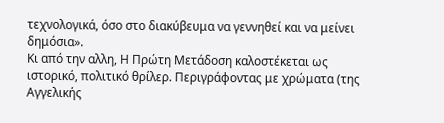τεχνολογικά, όσο στο διακύβευμα να γεννηθεί και να μείνει δημόσια».
Κι από την αλλη, Η Πρώτη Μετάδοση καλοστέκεται ως ιστορικό, πολιτικό θρίλερ. Περιγράφοντας με χρώματα (της Αγγελικής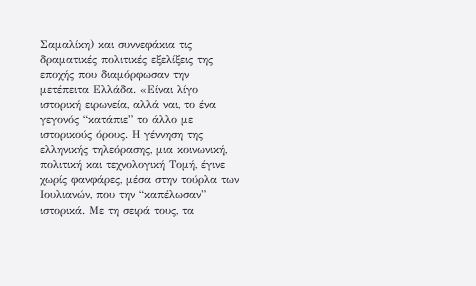Σαμαλίκη) και συννεφάκια τις δραματικές πολιτικές εξελίξεις της εποχής που διαμόρφωσαν την μετέπειτα Ελλάδα. «Είναι λίγο ιστορική ειρωνεία, αλλά ναι, το ένα γεγονός “κατάπιε” το άλλο με ιστορικούς όρους. Η γέννηση της ελληνικής τηλεόρασης, μια κοινωνική, πολιτική και τεχνολογική Τομή, έγινε χωρίς φανφάρες, μέσα στην τούρλα των Ιουλιανών, που την “καπέλωσαν” ιστορικά. Με τη σειρά τους, τα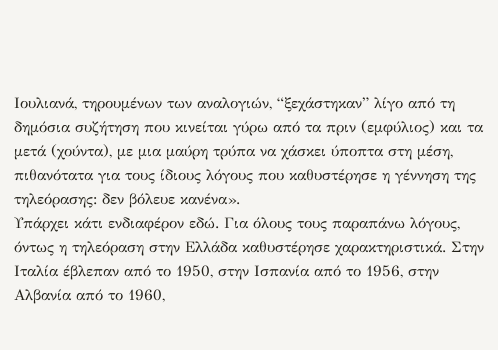Ιουλιανά, τηρουμένων των αναλογιών, “ξεχάστηκαν” λίγο από τη δημόσια συζήτηση που κινείται γύρω από τα πριν (εμφύλιος) και τα μετά (χούντα), με μια μαύρη τρύπα να χάσκει ύποπτα στη μέση, πιθανότατα για τους ίδιους λόγους που καθυστέρησε η γέννηση της τηλεόρασης: δεν βόλευε κανένα».
Υπάρχει κάτι ενδιαφέρον εδώ. Για όλους τους παραπάνω λόγους, όντως η τηλεόραση στην Ελλάδα καθυστέρησε χαρακτηριστικά. Στην Ιταλία έβλεπαν από το 1950, στην Ισπανία από το 1956, στην Αλβανία από το 1960,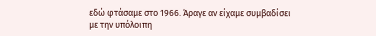εδώ φτάσαμε στο 1966. Άραγε αν είχαμε συμβαδίσει με την υπόλοιπη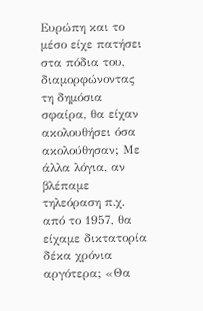Ευρώπη και το μέσο είχε πατήσει στα πόδια του, διαμορφώνοντας τη δημόσια σφαίρα, θα είχαν ακολουθήσει όσα ακολούθησαν; Με άλλα λόγια, αν βλέπαμε τηλεόραση π.χ. από το 1957, θα είχαμε δικτατορία δέκα χρόνια αργότερα; «Θα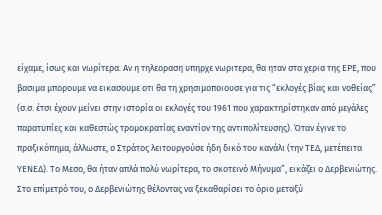είχαμε, ίσως και νωρίτερα. Αν η τηλεοραση υπηρχε νωριτερα, θα ηταν στα χερια της ΕΡΕ, που βασιμα μπορουμε να εικασουμε οτι θα τη χρησιμοποιουσε για τις “εκλογές βίας και νοθείας” (σ.σ. έτσι έχουν μείνει στην ιστορία οι εκλογές του 1961 που χαρακτηρίστηκαν από μεγάλες παρατυπίες και καθεστώς τρομοκρατίας εναντίον της αντιπολίτευσης). Όταν έγινε το πραξικόπημα, άλλωστε, ο Στράτος λειτουργούσε ήδη δικό του κανάλι (την ΤΕΔ, μετέπειτα ΥΕΝΕΔ). Το Μεσο, θα ήταν απλά πολύ νωρίτερα, το σκοτεινό Μήνυμα”, εικάζει ο Δερβενιώτης.
Στο επίμετρό του, ο Δερβενιώτης θέλοντας να ξεκαθαρίσει το όριο μεταξύ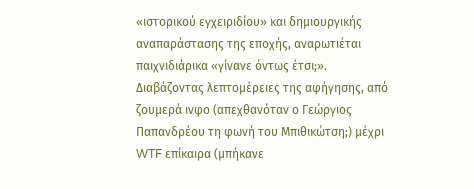«ιστορικού εγχειριδίου» και δημιουργικής αναπαράστασης της εποχής, αναρωτιέται παιχνιδιάρικα «γίνανε όντως έτσι;». Διαβάζοντας λεπτομέρειες της αφήγησης, από ζουμερά ινφο (απεχθανόταν ο Γεώργιος Παπανδρέου τη φωνή του Μπιθικώτση;) μέχρι WTF επίκαιρα (μπήκανε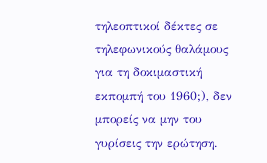τηλεοπτικοί δέκτες σε τηλεφωνικούς θαλάμους για τη δοκιμαστική εκπομπή του 1960;), δεν μπορείς να μην του γυρίσεις την ερώτηση.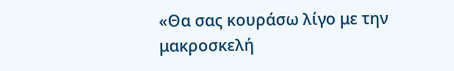«Θα σας κουράσω λίγο με την μακροσκελή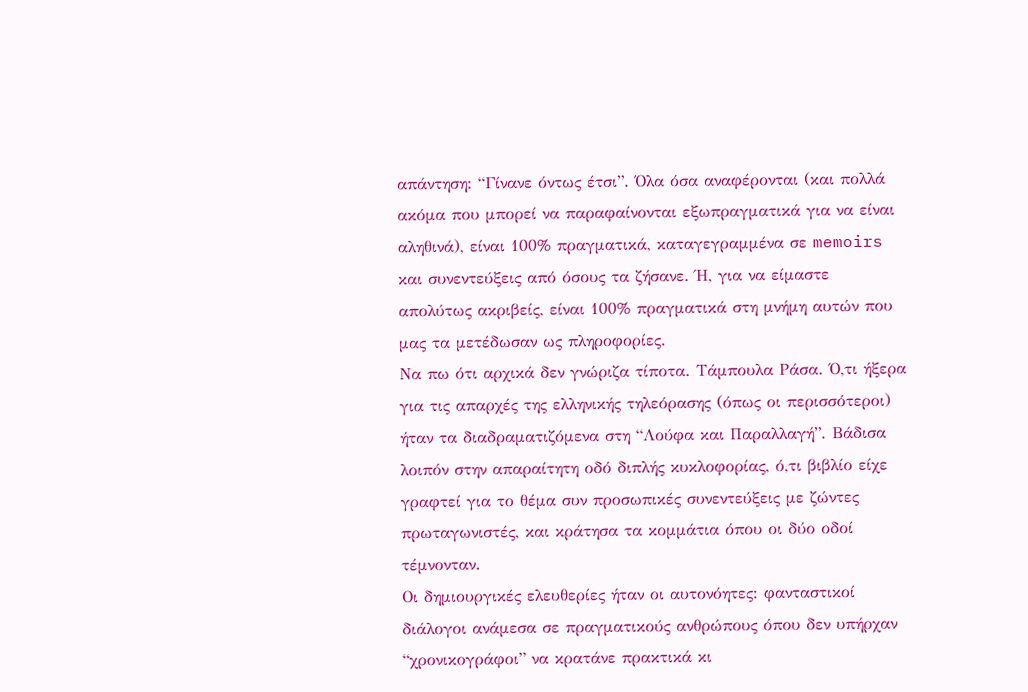απάντηση: “Γίνανε όντως έτσι”. Όλα όσα αναφέρονται (και πολλά ακόμα που μπορεί να παραφαίνονται εξωπραγματικά για να είναι αληθινά), είναι 100% πραγματικά, καταγεγραμμένα σε memoirs και συνεντεύξεις από όσους τα ζήσανε. Ή, για να είμαστε απολύτως ακριβείς, είναι 100% πραγματικά στη μνήμη αυτών που μας τα μετέδωσαν ως πληροφορίες.
Να πω ότι αρχικά δεν γνώριζα τίποτα. Τάμπουλα Ράσα. Ό,τι ήξερα για τις απαρχές της ελληνικής τηλεόρασης (όπως οι περισσότεροι) ήταν τα διαδραματιζόμενα στη “Λούφα και Παραλλαγή”. Βάδισα λοιπόν στην απαραίτητη οδό διπλής κυκλοφορίας, ό,τι βιβλίο είχε γραφτεί για το θέμα συν προσωπικές συνεντεύξεις με ζώντες πρωταγωνιστές, και κράτησα τα κομμάτια όπου οι δύο οδοί τέμνονταν.
Οι δημιουργικές ελευθερίες ήταν οι αυτονόητες: φανταστικοί διάλογοι ανάμεσα σε πραγματικούς ανθρώπους όπου δεν υπήρχαν “χρονικογράφοι” να κρατάνε πρακτικά κι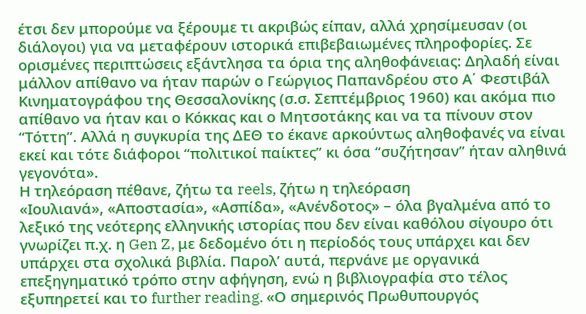έτσι δεν μπορούμε να ξέρουμε τι ακριβώς είπαν, αλλά χρησίμευσαν (οι διάλογοι) για να μεταφέρουν ιστορικά επιβεβαιωμένες πληροφορίες. Σε ορισμένες περιπτώσεις εξάντλησα τα όρια της αληθοφάνειας: Δηλαδή είναι μάλλον απίθανο να ήταν παρών ο Γεώργιος Παπανδρέου στο Α΄ Φεστιβάλ Κινηματογράφου της Θεσσαλονίκης (σ.σ. Σεπτέμβριος 1960) και ακόμα πιο απίθανο να ήταν και ο Κόκκας και ο Μητσοτάκης και να τα πίνουν στον “Τόττη”. Αλλά η συγκυρία της ΔΕΘ το έκανε αρκούντως αληθοφανές να είναι εκεί και τότε διάφοροι “πολιτικοί παίκτες” κι όσα “συζήτησαν” ήταν αληθινά γεγονότα».
Η τηλεόραση πέθανε, ζήτω τα reels, ζήτω η τηλεόραση
«Ιουλιανά», «Αποστασία», «Ασπίδα», «Ανένδοτος» – όλα βγαλμένα από το λεξικό της νεότερης ελληνικής ιστορίας που δεν είναι καθόλου σίγουρο ότι γνωρίζει π.χ. η Gen Z, με δεδομένο ότι η περίοδός τους υπάρχει και δεν υπάρχει στα σχολικά βιβλία. Παρολ’ αυτά, περνάνε με οργανικά επεξηγηματικό τρόπο στην αφήγηση, ενώ η βιβλιογραφία στο τέλος εξυπηρετεί και το further reading. «Ο σημερινός Πρωθυπουργός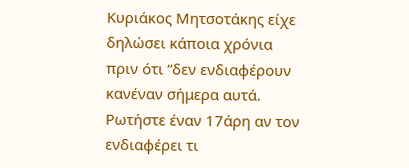Κυριάκος Μητσοτάκης είχε δηλώσει κάποια χρόνια πριν ότι “δεν ενδιαφέρουν κανέναν σήμερα αυτά. Ρωτήστε έναν 17άρη αν τον ενδιαφέρει τι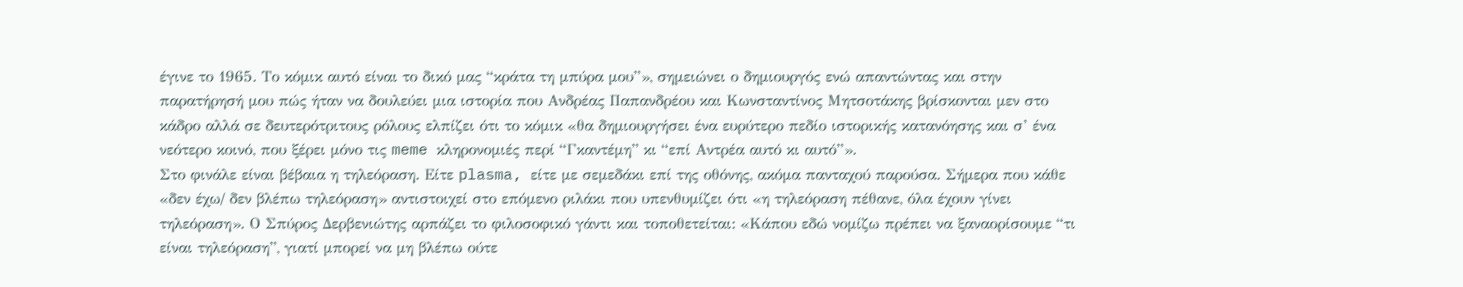έγινε το 1965. Το κόμικ αυτό είναι το δικό μας “κράτα τη μπύρα μου”», σημειώνει ο δημιουργός ενώ απαντώντας και στην παρατήρησή μου πώς ήταν να δουλεύει μια ιστορία που Ανδρέας Παπανδρέου και Κωνσταντίνος Μητσοτάκης βρίσκονται μεν στο κάδρο αλλά σε δευτερότριτους ρόλους ελπίζει ότι το κόμικ «θα δημιουργήσει ένα ευρύτερο πεδίο ιστορικής κατανόησης και σ’ ένα νεότερο κοινό, που ξέρει μόνο τις meme κληρονομιές περί “Γκαντέμη” κι “επί Αντρέα αυτό κι αυτό”».
Στο φινάλε είναι βέβαια η τηλεόραση. Είτε plasma, είτε με σεμεδάκι επί της οθόνης, ακόμα πανταχού παρούσα. Σήμερα που κάθε «δεν έχω/ δεν βλέπω τηλεόραση» αντιστοιχεί στο επόμενο ριλάκι που υπενθυμίζει ότι «η τηλεόραση πέθανε, όλα έχουν γίνει τηλεόραση». Ο Σπύρος Δερβενιώτης αρπάζει το φιλοσοφικό γάντι και τοποθετείται: «Κάπου εδώ νομίζω πρέπει να ξαναορίσουμε “τι είναι τηλεόραση”, γιατί μπορεί να μη βλέπω ούτε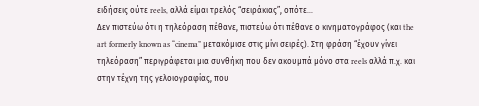ειδήσεις ούτε reels, αλλά είμαι τρελός “σειράκιας”, οπότε…
Δεν πιστεύω ότι η τηλεόραση πέθανε, πιστεύω ότι πέθανε ο κινηματογράφος (και the art formerly known as “cinema” μετακόμισε στις μίνι σειρές). Στη φράση “έχουν γίνει τηλεόραση” περιγράφεται μια συνθήκη που δεν ακουμπά μόνο στα reels αλλά π.χ. και στην τέχνη της γελοιογραφίας, που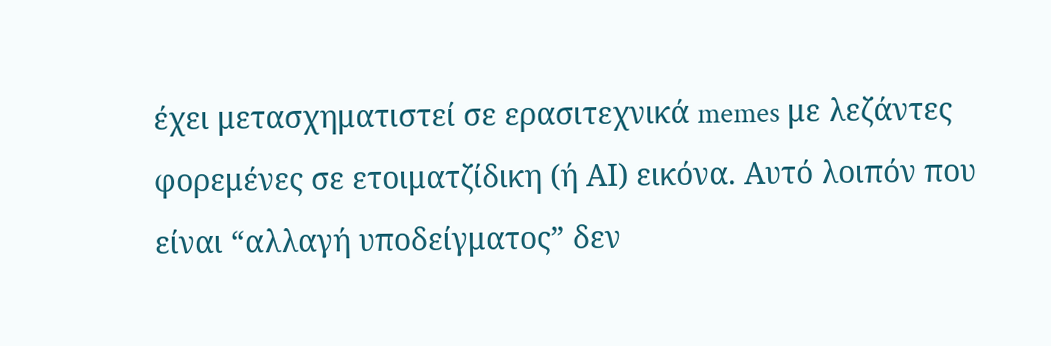έχει μετασχηματιστεί σε ερασιτεχνικά memes με λεζάντες φορεμένες σε ετοιματζίδικη (ή ΑΙ) εικόνα. Αυτό λοιπόν που είναι “αλλαγή υποδείγματος” δεν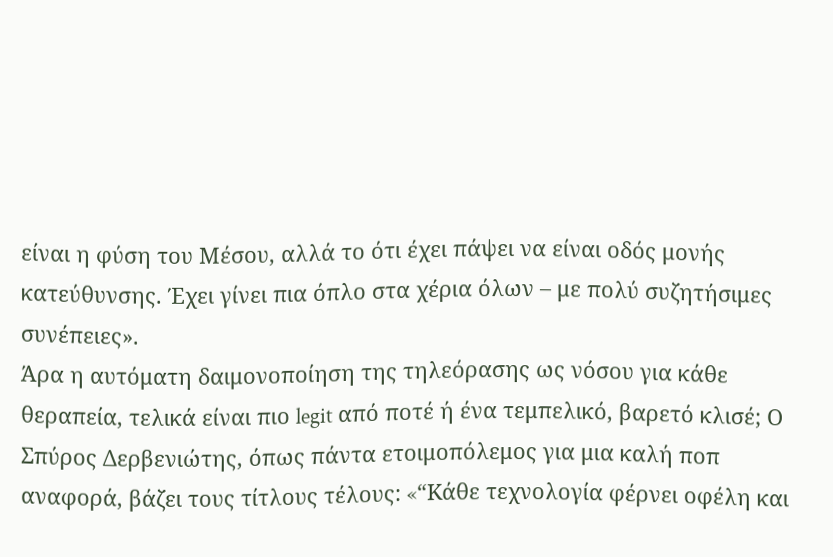είναι η φύση του Μέσου, αλλά το ότι έχει πάψει να είναι οδός μονής κατεύθυνσης. Έχει γίνει πια όπλο στα χέρια όλων – με πολύ συζητήσιμες συνέπειες».
Άρα η αυτόματη δαιμονοποίηση της τηλεόρασης ως νόσου για κάθε θεραπεία, τελικά είναι πιο legit από ποτέ ή ένα τεμπελικό, βαρετό κλισέ; Ο Σπύρος Δερβενιώτης, όπως πάντα ετοιμοπόλεμος για μια καλή ποπ αναφορά, βάζει τους τίτλους τέλους: «“Kάθε τεχνολογία φέρνει οφέλη και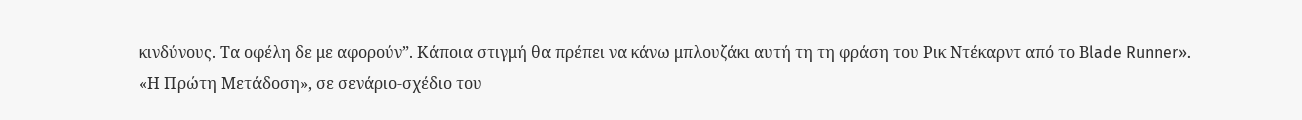κινδύνους. Τα οφέλη δε με αφορούν”. Κάποια στιγμή θα πρέπει να κάνω μπλουζάκι αυτή τη τη φράση του Ρικ Ντέκαρντ από το Βlade Runner».
«Η Πρώτη Μετάδοση», σε σενάριο-σχέδιο του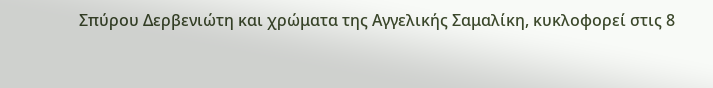Σπύρου Δερβενιώτη και χρώματα της Αγγελικής Σαμαλίκη, κυκλοφορεί στις 8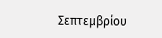Σεπτεμβρίου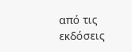από τις εκδόσεις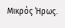Μικρός Ήρως.